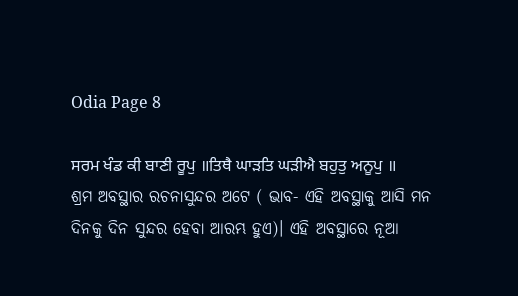Odia Page 8

ਸਰਮ ਖੰਡ ਕੀ ਬਾਣੀ ਰੂਪੁ ॥ਤਿਥੈ ਘਾੜਤਿ ਘੜੀਐ ਬਹੁਤੁ ਅਨੂਪੁ ॥
ଶ୍ରମ ଅବସ୍ଥାର ରଚନାସୁନ୍ଦର ଅଟେ ( ଭାବ- ଏହି ଅବସ୍ଥାକୁ ଆସି ମନ ଦିନକୁ ଦିନ ସୁନ୍ଦର ହେବା ଆରମ୍ଭ ହୁଏ)। ଏହି ଅବସ୍ଥାରେ ନୂଆ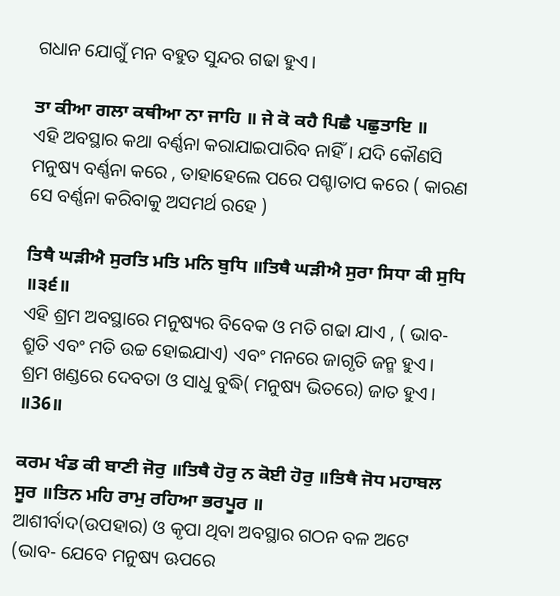ଗଧାନ ଯୋଗୁଁ ମନ ବହୁତ ସୁନ୍ଦର ଗଢା ହୁଏ।

ਤਾ ਕੀਆ ਗਲਾ ਕਥੀਆ ਨਾ ਜਾਹਿ ॥ ਜੇ ਕੋ ਕਹੈ ਪਿਛੈ ਪਛੁਤਾਇ ॥
ଏହି ଅବସ୍ଥାର କଥା ବର୍ଣ୍ଣନା କରାଯାଇପାରିବ ନାହିଁ। ଯଦି କୌଣସି ମନୁଷ୍ୟ ବର୍ଣ୍ଣନା କରେ , ତାହାହେଲେ ପରେ ପଶ୍ଚାତାପ କରେ ( କାରଣ ସେ ବର୍ଣ୍ଣନା କରିବାକୁ ଅସମର୍ଥ ରହେ )

ਤਿਥੈ ਘੜੀਐ ਸੁਰਤਿ ਮਤਿ ਮਨਿ ਬੁਧਿ ॥ਤਿਥੈ ਘੜੀਐ ਸੁਰਾ ਸਿਧਾ ਕੀ ਸੁਧਿ ॥੩੬॥
ଏହି ଶ୍ରମ ଅବସ୍ଥାରେ ମନୁଷ୍ୟର ବିବେକ ଓ ମତି ଗଢା ଯାଏ , ( ଭାବ- ଶ୍ରୁତି ଏବଂ ମତି ଉଚ୍ଚ ହୋଇଯାଏ) ଏବଂ ମନରେ ଜାଗୃତି ଜନ୍ମ ହୁଏ। ଶ୍ରମ ଖଣ୍ଡରେ ଦେବତା ଓ ସାଧୁ ବୁଦ୍ଧି( ମନୁଷ୍ୟ ଭିତରେ) ଜାତ ହୁଏ। ॥36॥

ਕਰਮ ਖੰਡ ਕੀ ਬਾਣੀ ਜੋਰੁ ॥ਤਿਥੈ ਹੋਰੁ ਨ ਕੋਈ ਹੋਰੁ ॥ਤਿਥੈ ਜੋਧ ਮਹਾਬਲ ਸੂਰ ॥ਤਿਨ ਮਹਿ ਰਾਮੁ ਰਹਿਆ ਭਰਪੂਰ ॥
ଆଶୀର୍ବାଦ(ଉପହାର) ଓ କୃପା ଥିବା ଅବସ୍ଥାର ଗଠନ ବଳ ଅଟେ (ଭାବ- ଯେବେ ମନୁଷ୍ୟ ଊପରେ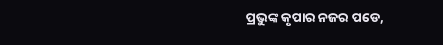ପ୍ରଭୁଙ୍କ କୃପାର ନଜର ପଡେ,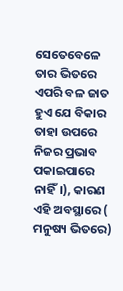ସେତେବେଳେ ତାର ଭିତରେ ଏପରି ବଳ ଜାତ ହୁଏ ଯେ ବିକାର ତାହା ଉପରେ ନିଜର ପ୍ରଭାବ ପକାଇପାରେ ନାହିଁ।), କାରଣ ଏହି ଅବସ୍ଥାରେ ( ମନୁଷ୍ୟ ଭିତରେ)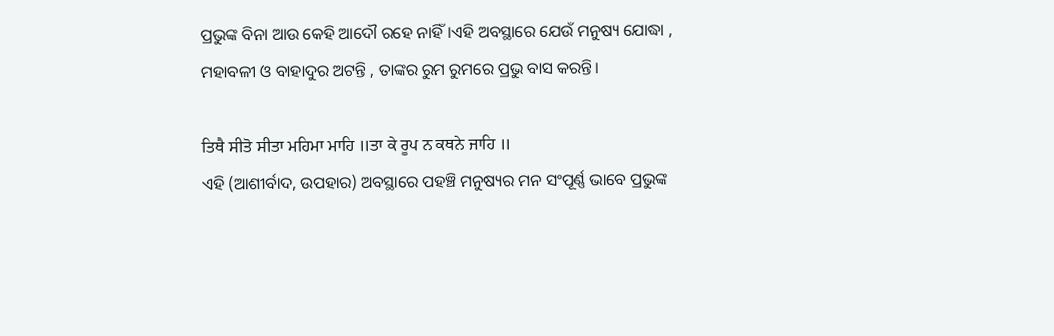ପ୍ରଭୁଙ୍କ ବିନା ଆଉ କେହି ଆଦୌ ରହେ ନାହିଁ।ଏହି ଅବସ୍ଥାରେ ଯେଉଁ ମନୁଷ୍ୟ ଯୋଦ୍ଧା , ମହାବଳୀ ଓ ବାହାଦୁର ଅଟନ୍ତି , ତାଙ୍କର ରୁମ ରୁମରେ ପ୍ରଭୁ ବାସ କରନ୍ତି।

ਤਿਥੈ ਸੀਤੋ ਸੀਤਾ ਮਹਿਮਾ ਮਾਹਿ ॥ਤਾ ਕੇ ਰੂਪ ਨ ਕਥਨੇ ਜਾਹਿ ॥
ଏହି (ଆଶୀର୍ବାଦ, ଉପହାର) ଅବସ୍ଥାରେ ପହଞ୍ଚି ମନୁଷ୍ୟର ମନ ସଂପୂର୍ଣ୍ଣ ଭାବେ ପ୍ରଭୁଙ୍କ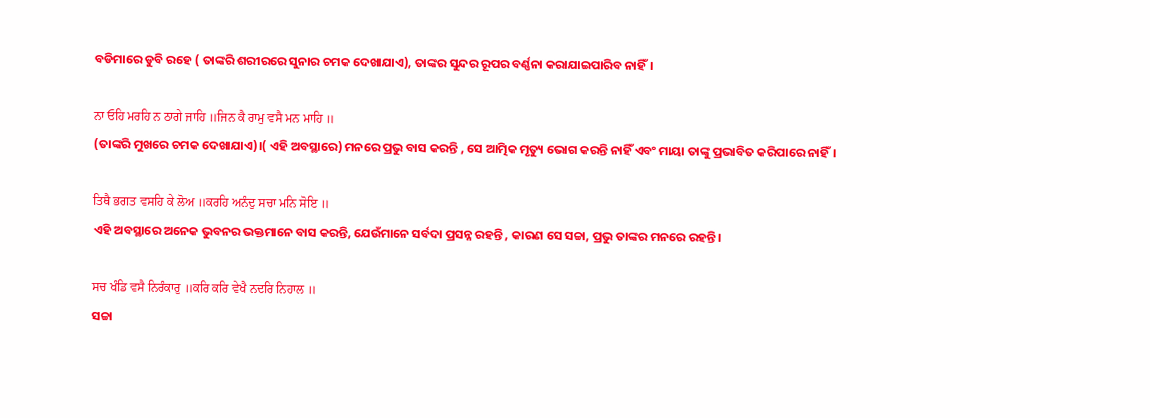ବଡିମାରେ ଡୁବି ରହେ ( ତାଙ୍କରି ଶରୀରରେ ସୁନାର ଚମକ ଦେଖାଯାଏ), ତାଙ୍କର ସୁନ୍ଦର ରୂପର ବର୍ଣ୍ଣନା କରାଯାଇପାରିବ ନାହିଁ।

ਨਾ ਓਹਿ ਮਰਹਿ ਨ ਠਾਗੇ ਜਾਹਿ ॥ਜਿਨ ਕੈ ਰਾਮੁ ਵਸੈ ਮਨ ਮਾਹਿ ॥
(ତାଙ୍କରି ମୁଖରେ ଚମକ ଦେଖାଯାଏ)।( ଏହି ଅବସ୍ଥାରେ) ମନରେ ପ୍ରଭୁ ବାସ କରନ୍ତି , ସେ ଆତ୍ମିକ ମୃତ୍ୟୁ ଭୋଗ କରନ୍ତି ନାହିଁ ଏବଂ ମାୟା ତାଙ୍କୁ ପ୍ରଭାବିତ କରିପାରେ ନାହିଁ।

ਤਿਥੈ ਭਗਤ ਵਸਹਿ ਕੇ ਲੋਅ ॥ਕਰਹਿ ਅਨੰਦੁ ਸਚਾ ਮਨਿ ਸੋਇ ॥
ଏହି ଅବସ୍ଥାରେ ଅନେକ ଭୁବନର ଭକ୍ତମାନେ ବାସ କରନ୍ତି, ଯେଉଁମାନେ ସର୍ବଦା ପ୍ରସନ୍ନ ରହନ୍ତି , କାରଣ ସେ ସଚ୍ଚା, ପ୍ରଭୁ ତାଙ୍କର ମନରେ ରହନ୍ତି।

ਸਚ ਖੰਡਿ ਵਸੈ ਨਿਰੰਕਾਰੁ ॥ਕਰਿ ਕਰਿ ਵੇਖੈ ਨਦਰਿ ਨਿਹਾਲ ॥
ସଚ୍ଚା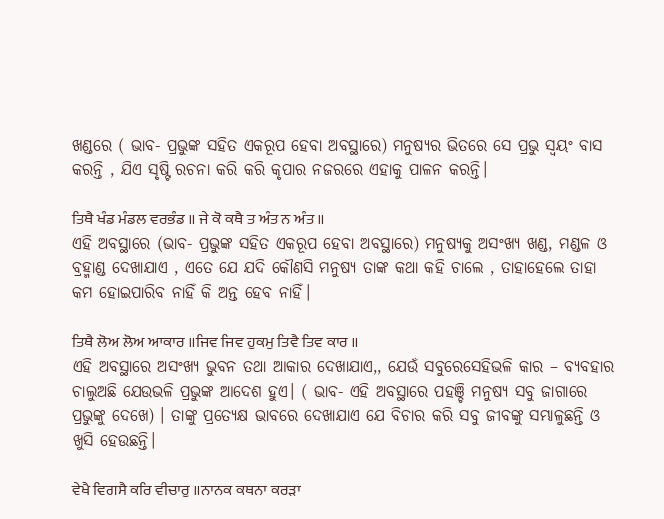ଖଣ୍ଡରେ ( ଭାବ- ପ୍ରଭୁଙ୍କ ସହିତ ଏକରୂପ ହେବା ଅବସ୍ଥାରେ) ମନୁଷ୍ୟର ଭିତରେ ସେ ପ୍ରଭୁ ସ୍ଵୟଂ ବାସ କରନ୍ତି , ଯିଏ ସୃଷ୍ଟି ରଚନା କରି କରି କୃପାର ନଜରରେ ଏହାକୁ ପାଳନ କରନ୍ତି।

ਤਿਥੈ ਖੰਡ ਮੰਡਲ ਵਰਭੰਡ ॥ ਜੇ ਕੋ ਕਥੈ ਤ ਅੰਤ ਨ ਅੰਤ ॥
ଏହି ଅବସ୍ଥାରେ (ଭାବ- ପ୍ରଭୁଙ୍କ ସହିତ ଏକରୂପ ହେବା ଅବସ୍ଥାରେ) ମନୁଷ୍ୟକୁ ଅସଂଖ୍ୟ ଖଣ୍ଡ, ମଣ୍ଡଳ ଓ ବ୍ରହ୍ମାଣ୍ଡ ଦେଖାଯାଏ , ଏତେ ଯେ ଯଦି କୌଣସି ମନୁଷ୍ୟ ତାଙ୍କ କଥା କହି ଚାଲେ , ତାହାହେଲେ ତାହା କମ ହୋଇପାରିବ ନାହିଁ କି ଅନ୍ତ ହେବ ନାହିଁ।

ਤਿਥੈ ਲੋਅ ਲੋਅ ਆਕਾਰ ॥ਜਿਵ ਜਿਵ ਹੁਕਮੁ ਤਿਵੈ ਤਿਵ ਕਾਰ ॥
ଏହି ଅବସ୍ଥାରେ ଅସଂଖ୍ୟ ଭୁବନ ତଥା ଆକାର ଦେଖାଯାଏ,, ଯେଉଁ ସବୁରେସେହିଭଳି କାର – ବ୍ୟବହାର ଚାଲୁଅଛି ଯେଉଭଳି ପ୍ରଭୁଙ୍କ ଆଦେଶ ହୁଏ। ( ଭାବ- ଏହି ଅବସ୍ଥାରେ ପହଞ୍ଚି ମନୁଷ୍ୟ ସବୁ ଜାଗାରେ ପ୍ରଭୁଙ୍କୁ ଦେଖେ) । ତାଙ୍କୁ ପ୍ରତ୍ୟେକ୍ଷ ଭାବରେ ଦେଖାଯାଏ ଯେ ବିଚାର କରି ସବୁ ଜୀବଙ୍କୁ ସମ୍ଭାଳୁଛନ୍ତି ଓ ଖୁସି ହେଉଛନ୍ତି।

ਵੇਖੈ ਵਿਗਸੈ ਕਰਿ ਵੀਚਾਰੁ ॥ਨਾਨਕ ਕਥਨਾ ਕਰੜਾ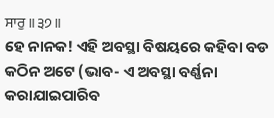ਸਾਰੁ ॥੩੭॥
ହେ ନାନକ! ଏହି ଅବସ୍ଥା ବିଷୟରେ କହିବା ବଡ କଠିନ ଅଟେ (ଭାବ- ଏ ଅବସ୍ଥା ବର୍ଣ୍ଣନା କରାଯାଇପାରିବ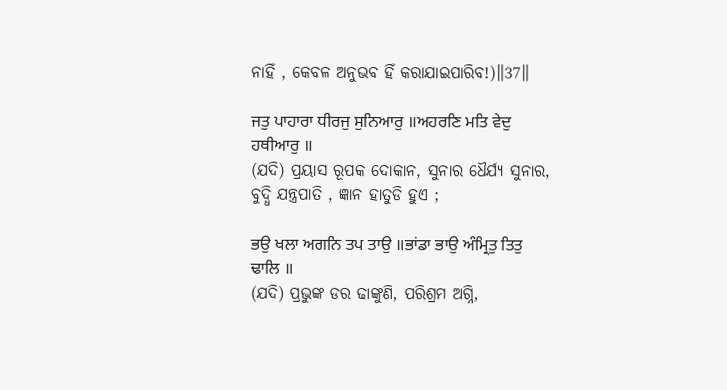ନାହିଁ , କେବଳ ଅନୁଭବ ହିଁ କରାଯାଇପାରିବ!)॥37॥

ਜਤੁ ਪਾਹਾਰਾ ਧੀਰਜੁ ਸੁਨਿਆਰੁ ॥ਅਹਰਣਿ ਮਤਿ ਵੇਦੁ ਹਥੀਆਰੁ ॥
(ଯଦି) ପ୍ରୟାସ ରୂପକ ଦୋକାନ, ସୁନାର ଧୈର୍ଯ୍ୟ ସୁନାର, ବୁଦ୍ଧି ଯନ୍ତ୍ରପାତି , ଜ୍ଞାନ ହାତୁଡି ହୁଏ ;

ਭਉ ਖਲਾ ਅਗਨਿ ਤਪ ਤਾਉ ॥ਭਾਂਡਾ ਭਾਉ ਅੰਮ੍ਰਿਤੁ ਤਿਤੁ ਢਾਲਿ ॥
(ଯଦି) ପ୍ରଭୁଙ୍କ ଡର ଢାଙ୍କୁଣି, ପରିଶ୍ରମ ଅଗ୍ନି,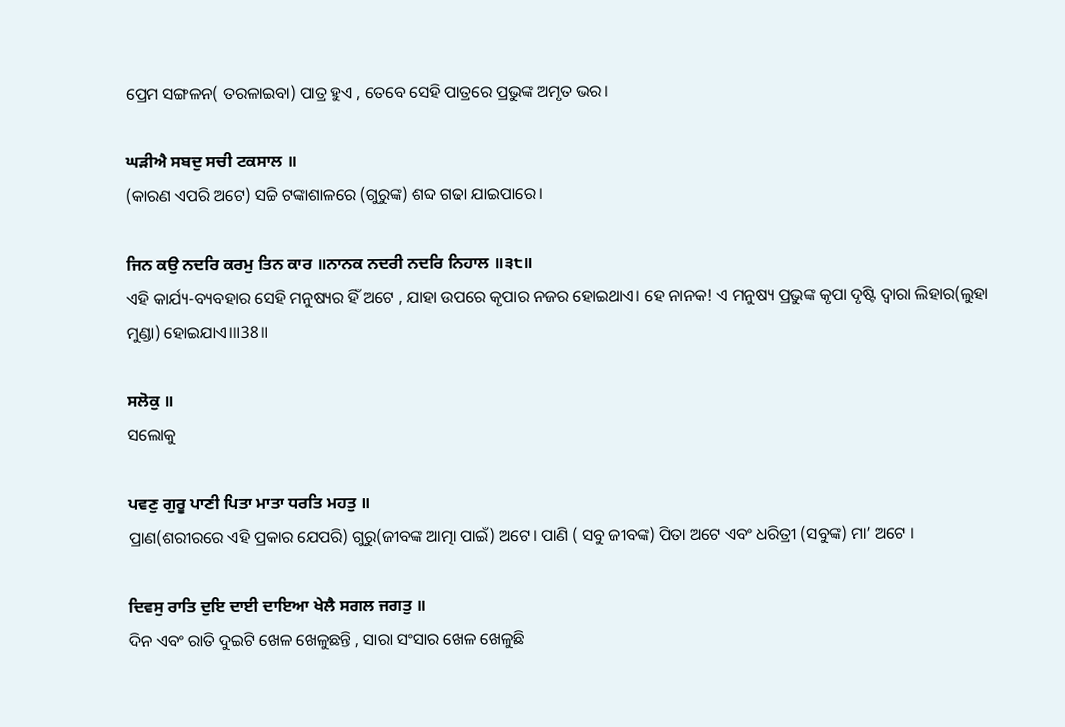ପ୍ରେମ ସଙ୍ଗଳନ( ତରଳାଇବା) ପାତ୍ର ହୁଏ , ତେବେ ସେହି ପାତ୍ରରେ ପ୍ରଭୁଙ୍କ ଅମୃତ ଭର।

ਘੜੀਐ ਸਬਦੁ ਸਚੀ ਟਕਸਾਲ ॥
(କାରଣ ଏପରି ଅଟେ) ସଚ୍ଚି ଟଙ୍କାଶାଳରେ (ଗୁରୁଙ୍କ) ଶବ୍ଦ ଗଢା ଯାଇପାରେ।

ਜਿਨ ਕਉ ਨਦਰਿ ਕਰਮੁ ਤਿਨ ਕਾਰ ॥ਨਾਨਕ ਨਦਰੀ ਨਦਰਿ ਨਿਹਾਲ ॥੩੮॥
ଏହି କାର୍ଯ୍ୟ-ବ୍ୟବହାର ସେହି ମନୁଷ୍ୟର ହିଁ ଅଟେ , ଯାହା ଉପରେ କୃପାର ନଜର ହୋଇଥାଏ। ହେ ନାନକ! ଏ ମନୁଷ୍ୟ ପ୍ରଭୁଙ୍କ କୃପା ଦୃଷ୍ଟି ଦ୍ଵାରା ଲିହାର(ଲୁହା ମୁଣ୍ଡା) ହୋଇଯାଏ।॥38॥

ਸਲੋਕੁ ॥
ସଲୋକୁ

ਪਵਣੁ ਗੁਰੂ ਪਾਣੀ ਪਿਤਾ ਮਾਤਾ ਧਰਤਿ ਮਹਤੁ ॥
ପ୍ରାଣ(ଶରୀରରେ ଏହି ପ୍ରକାର ଯେପରି) ଗୁରୁ(ଜୀବଙ୍କ ଆତ୍ମା ପାଇଁ) ଅଟେ। ପାଣି ( ସବୁ ଜୀବଙ୍କ) ପିତା ଅଟେ ଏବଂ ଧରିତ୍ରୀ (ସବୁଙ୍କ) ମା’ ଅଟେ ।

ਦਿਵਸੁ ਰਾਤਿ ਦੁਇ ਦਾਈ ਦਾਇਆ ਖੇਲੈ ਸਗਲ ਜਗਤੁ ॥
ଦିନ ଏବଂ ରାତି ଦୁଇଟି ଖେଳ ଖେଳୁଛନ୍ତି , ସାରା ସଂସାର ଖେଳ ଖେଳୁଛି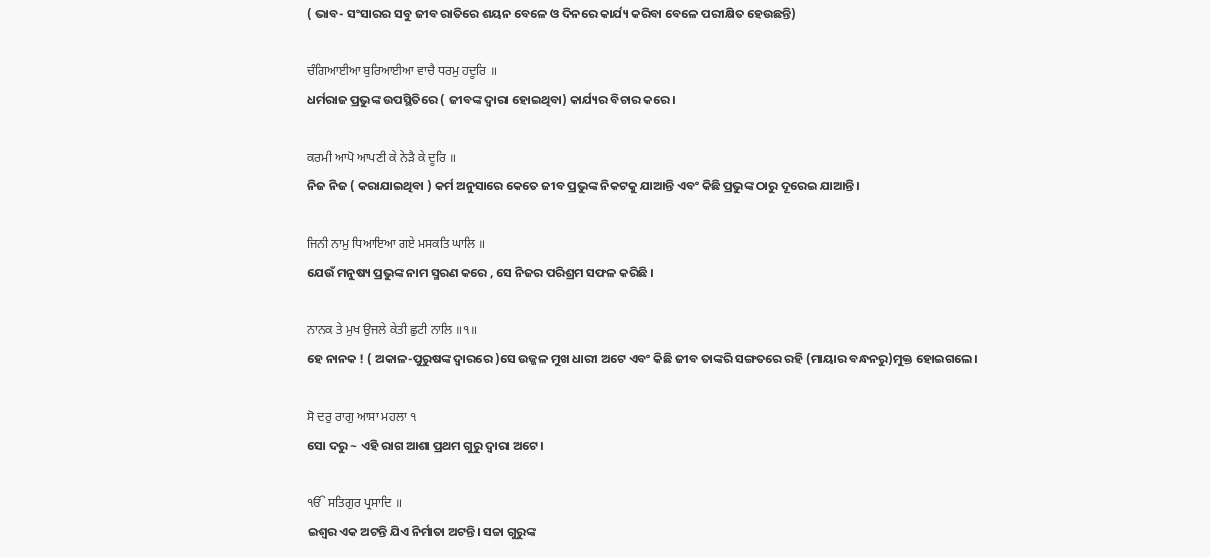( ଭାବ- ସଂସାରର ସବୁ ଜୀବ ରାତିରେ ଶୟନ ବେଳେ ଓ ଦିନରେ କାର୍ଯ୍ୟ କରିବା ବେଳେ ପରୀକ୍ଷିତ ହେଉଛନ୍ତି)

ਚੰਗਿਆਈਆ ਬੁਰਿਆਈਆ ਵਾਚੈ ਧਰਮੁ ਹਦੂਰਿ ॥
ଧର୍ମରାଜ ପ୍ରଭୁଙ୍କ ଉପସ୍ଥିତିରେ ( ଜୀବଙ୍କ ଦ୍ଵାରା ହୋଇଥିବା) କାର୍ଯ୍ୟର ବିଚାର କରେ।

ਕਰਮੀ ਆਪੋ ਆਪਣੀ ਕੇ ਨੇੜੈ ਕੇ ਦੂਰਿ ॥
ନିଜ ନିଜ ( କରାଯାଇଥିବା ) କର୍ମ ଅନୁସାରେ କେତେ ଜୀବ ପ୍ରଭୁଙ୍କ ନିକଟକୁ ଯାଆନ୍ତି ଏବଂ କିଛି ପ୍ରଭୁଙ୍କ ଠାରୁ ଦୂରେଇ ଯାଆନ୍ତି।

ਜਿਨੀ ਨਾਮੁ ਧਿਆਇਆ ਗਏ ਮਸਕਤਿ ਘਾਲਿ ॥
ଯେଉଁ ମନୁଷ୍ୟ ପ୍ରଭୁଙ୍କ ନାମ ସ୍ମରଣ କରେ , ସେ ନିଜର ପରିଶ୍ରମ ସଫଳ କରିଛି ।

ਨਾਨਕ ਤੇ ਮੁਖ ਉਜਲੇ ਕੇਤੀ ਛੁਟੀ ਨਾਲਿ ॥੧॥
ହେ ନାନକ ! ( ଅକାଳ-ପୁରୁଷଙ୍କ ଦ୍ଵାରରେ )ସେ ଉଜ୍ଜଳ ମୁଖ ଧାରୀ ଅଟେ ଏବଂ କିଛି ଜୀବ ତାଙ୍କରି ସଙ୍ଗତରେ ରହି (ମାୟାର ବନ୍ଧନରୁ)ମୁକ୍ତ ହୋଇଗଲେ।

ਸੋ ਦਰੁ ਰਾਗੁ ਆਸਾ ਮਹਲਾ ੧
ସୋ ଦରୁ ~ ଏହି ରାଗ ଆଶା ପ୍ରଥମ ଗୁରୁ ଦ୍ଵାରା ଅଟେ।

ੴ ਸਤਿਗੁਰ ਪ੍ਰਸਾਦਿ ॥
ଇଶ୍ଵର ଏକ ଅଟନ୍ତି ଯିଏ ନିର୍ମାତା ଅଟନ୍ତି। ସଚ୍ଚା ଗୁରୁଙ୍କ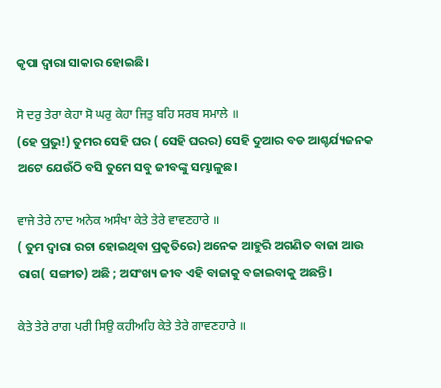କୃପା ଦ୍ଵାରା ସାକାର ହୋଇଛି।

ਸੋ ਦਰੁ ਤੇਰਾ ਕੇਹਾ ਸੋ ਘਰੁ ਕੇਹਾ ਜਿਤੁ ਬਹਿ ਸਰਬ ਸਮਾਲੇ ॥
(ହେ ପ୍ରଭୁ!) ତୁମର ସେହି ଘର ( ସେହି ଘରର) ସେହି ଦୁଆର ବଡ ଆଶ୍ଚର୍ଯ୍ୟଜନକ ଅଟେ ଯେଉଁଠି ବସି ତୁମେ ସବୁ ଜୀବଙ୍କୁ ସମ୍ଭାଳୁଛ।

ਵਾਜੇ ਤੇਰੇ ਨਾਦ ਅਨੇਕ ਅਸੰਖਾ ਕੇਤੇ ਤੇਰੇ ਵਾਵਣਹਾਰੇ ॥
( ତୁମ ଦ୍ଵାରା ରଚା ହୋଇଥିବା ପ୍ରକୃତିରେ) ଅନେକ ଆହୁରି ଅଗଣିତ ବାଜା ଆଉ ରାଗ( ସଙ୍ଗୀତ) ଅଛି ; ଅସଂଖ୍ୟ ଜୀବ ଏହି ବାଜାକୁ ବଜାଇବାକୁ ଅଛନ୍ତି।

ਕੇਤੇ ਤੇਰੇ ਰਾਗ ਪਰੀ ਸਿਉ ਕਹੀਅਹਿ ਕੇਤੇ ਤੇਰੇ ਗਾਵਣਹਾਰੇ ॥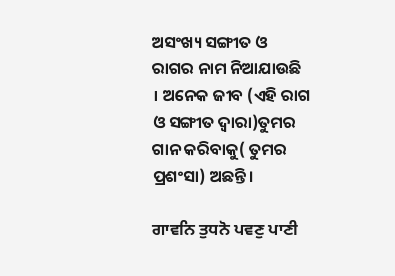ଅସଂଖ୍ୟ ସଙ୍ଗୀତ ଓ ରାଗର ନାମ ନିଆଯାଉଛି । ଅନେକ ଜୀବ (ଏହି ରାଗ ଓ ସଙ୍ଗୀତ ଦ୍ଵାରା)ତୁମର ଗାନ କରିବାକୁ( ତୁମର ପ୍ରଶଂସା) ଅଛନ୍ତି।

ਗਾਵਨਿ ਤੁਧਨੋ ਪਵਣੁ ਪਾਣੀ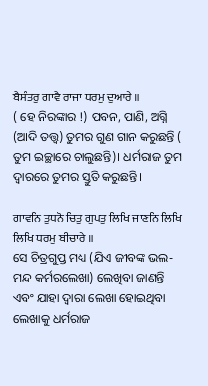ਬੈਸੰਤਰੁ ਗਾਵੈ ਰਾਜਾ ਧਰਮੁ ਦੁਆਰੇ ॥
( ହେ ନିରଙ୍କାର !) ପବନ, ପାଣି, ଅଗ୍ନି (ଆଦି ତତ୍ତ୍ଵ) ତୁମର ଗୁଣ ଗାନ କରୁଛନ୍ତି ( ତୁମ ଇଚ୍ଛାରେ ଚାଲୁଛନ୍ତି)। ଧର୍ମରାଜ ତୁମ ଦ୍ଵାରରେ ତୁମର ସ୍ତୁତି କରୁଛନ୍ତି।

ਗਾਵਨਿ ਤੁਧਨੋ ਚਿਤੁ ਗੁਪਤੁ ਲਿਖਿ ਜਾਣਨਿ ਲਿਖਿ ਲਿਖਿ ਧਰਮੁ ਬੀਚਾਰੇ ॥
ସେ ଚିତ୍ରଗୁପ୍ତ ମଧ୍ୟ (ଯିଏ ଜୀବଙ୍କ ଭଲ-ମନ୍ଦ କର୍ମରଲେଖା) ଲେଖିବା ଜାଣନ୍ତି ଏବଂ ଯାହା ଦ୍ଵାରା ଲେଖା ହୋଇଥିବା ଲେଖାକୁ ଧର୍ମରାଜ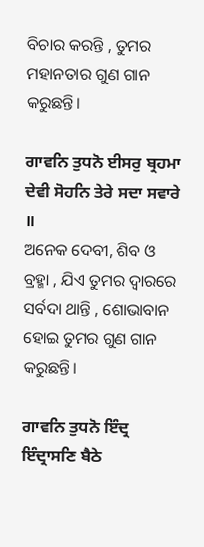ବିଚାର କରନ୍ତି , ତୁମର ମହାନତାର ଗୁଣ ଗାନ କରୁଛନ୍ତି।

ਗਾਵਨਿ ਤੁਧਨੋ ਈਸਰੁ ਬ੍ਰਹਮਾ ਦੇਵੀ ਸੋਹਨਿ ਤੇਰੇ ਸਦਾ ਸਵਾਰੇ ॥
ଅନେକ ଦେବୀ, ଶିବ ଓ ବ୍ରହ୍ମା , ଯିଏ ତୁମର ଦ୍ଵାରରେ ସର୍ବଦା ଥାନ୍ତି , ଶୋଭାବାନ ହୋଇ ତୁମର ଗୁଣ ଗାନ କରୁଛନ୍ତି।

ਗਾਵਨਿ ਤੁਧਨੋ ਇੰਦ੍ਰ ਇੰਦ੍ਰਾਸਣਿ ਬੈਠੇ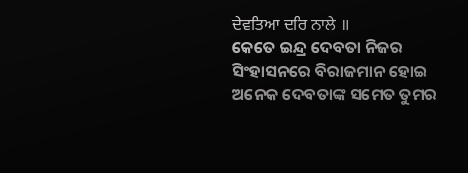ਦੇਵਤਿਆ ਦਰਿ ਨਾਲੇ ॥
କେତେ ଇନ୍ଦ୍ର ଦେବତା ନିଜର ସିଂହାସନରେ ବିରାଜମାନ ହୋଇ ଅନେକ ଦେବତାଙ୍କ ସମେତ ତୁମର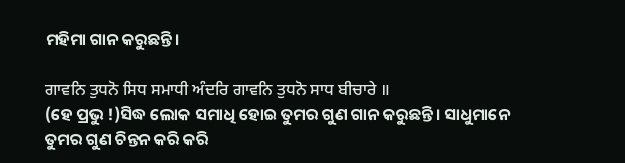ମହିମା ଗାନ କରୁଛନ୍ତି।

ਗਾਵਨਿ ਤੁਧਨੋ ਸਿਧ ਸਮਾਧੀ ਅੰਦਰਿ ਗਾਵਨਿ ਤੁਧਨੋ ਸਾਧ ਬੀਚਾਰੇ ॥
(ହେ ପ୍ରଭୁ !)ସିଦ୍ଧ ଲୋକ ସମାଧି ହୋଇ ତୁମର ଗୁଣ ଗାନ କରୁଛନ୍ତି। ସାଧୁମାନେ ତୁମର ଗୁଣ ଚିନ୍ତନ କରି କରି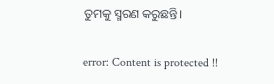ତୁମକୁ ସ୍ମରଣ କରୁଛନ୍ତି।

error: Content is protected !!